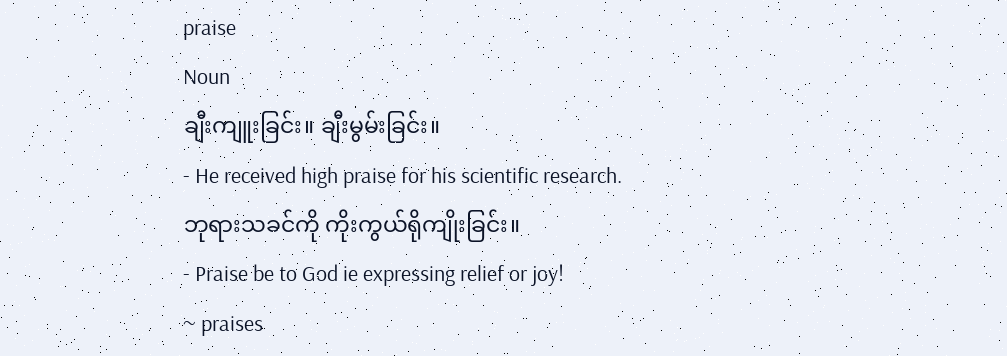praise
Noun
ချီးကျူးခြင်း။ ချီးမွမ်းခြင်း။
- He received high praise for his scientific research.
ဘုရားသခင်ကို ကိုးကွယ်ရိုကျိုးခြင်း။
- Praise be to God ie expressing relief or joy!
~ praises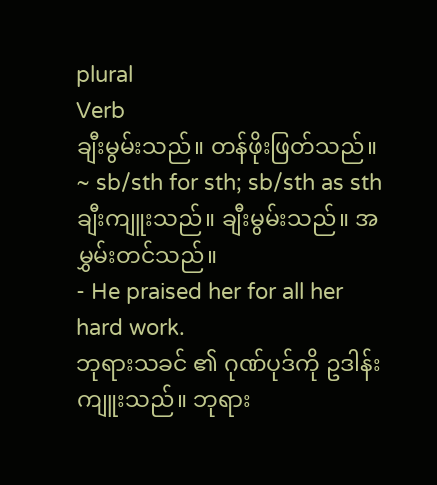plural
Verb
ချီးမွမ်းသည်။ တန်ဖိုးဖြတ်သည်။
~ sb/sth for sth; sb/sth as sth ချီးကျူးသည်။ ချီးမွမ်းသည်။ အမွှမ်းတင်သည်။
- He praised her for all her hard work.
ဘုရားသခင် ၏ ဂုဏ်ပုဒ်ကို ဥဒါန်းကျူးသည်။ ဘုရား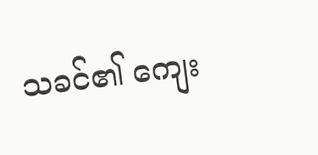သခင်၏ ကျေး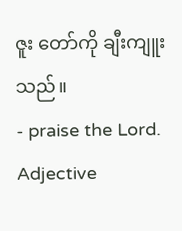ဇူး တော်ကို ချီးကျူးသည်။
- praise the Lord.
Adjective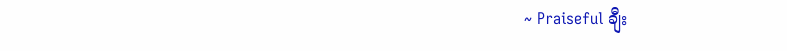~ Praiseful ချီး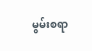မွမ်းစရာ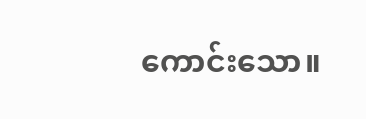ကောင်းသော။